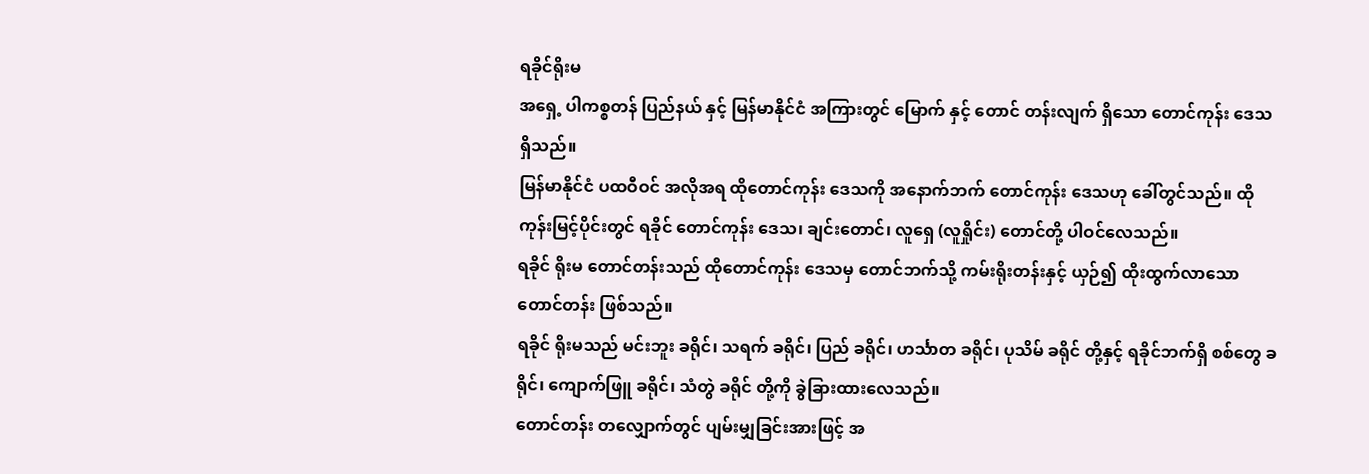ရခိုင်ရိုးမ
အရှေ့ ပါကစ္စတန် ပြည်နယ် နှင့် မြန်မာနိုင်ငံ အကြားတွင် မြောက် နှင့် တောင် တန်းလျက် ရှိသော တောင်ကုန်း ဒေသ ရှိသည်။
မြန်မာနိုင်ငံ ပထဝီဝင် အလိုအရ ထိုတောင်ကုန်း ဒေသကို အနောက်ဘက် တောင်ကုန်း ဒေသဟု ခေါ်တွင်သည်။ ထို ကုန်းမြင့်ပိုင်းတွင် ရခိုင် တောင်ကုန်း ဒေသ၊ ချင်းတောင်၊ လူရှေ (လူရှိုင်း) တောင်တို့ ပါဝင်လေသည်။
ရခိုင် ရိုးမ တောင်တန်းသည် ထိုတောင်ကုန်း ဒေသမှ တောင်ဘက်သို့ ကမ်းရိုးတန်းနှင့် ယှဉ်၍ ထိုးထွက်လာသော တောင်တန်း ဖြစ်သည်။
ရခိုင် ရိုးမသည် မင်းဘူး ခရိုင်၊ သရက် ခရိုင်၊ ပြည် ခရိုင်၊ ဟင်္သာတ ခရိုင်၊ ပုသိမ် ခရိုင် တို့နှင့် ရခိုင်ဘက်ရှိ စစ်တွေ ခရိုင်၊ ကျောက်ဖြူ ခရိုင်၊ သံတွဲ ခရိုင် တို့ကို ခွဲခြားထားလေသည်။
တောင်တန်း တလျှောက်တွင် ပျမ်းမျှခြင်းအားဖြင့် အ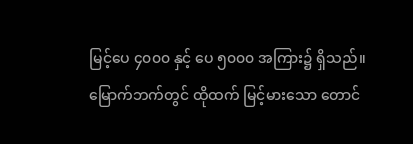မြင့်ပေ ၄၀၀၀ နှင့် ပေ ၅၀၀၀ အကြား၌ ရှိသည်။
မြောက်ဘက်တွင် ထိုထက် မြင့်မားသော တောင်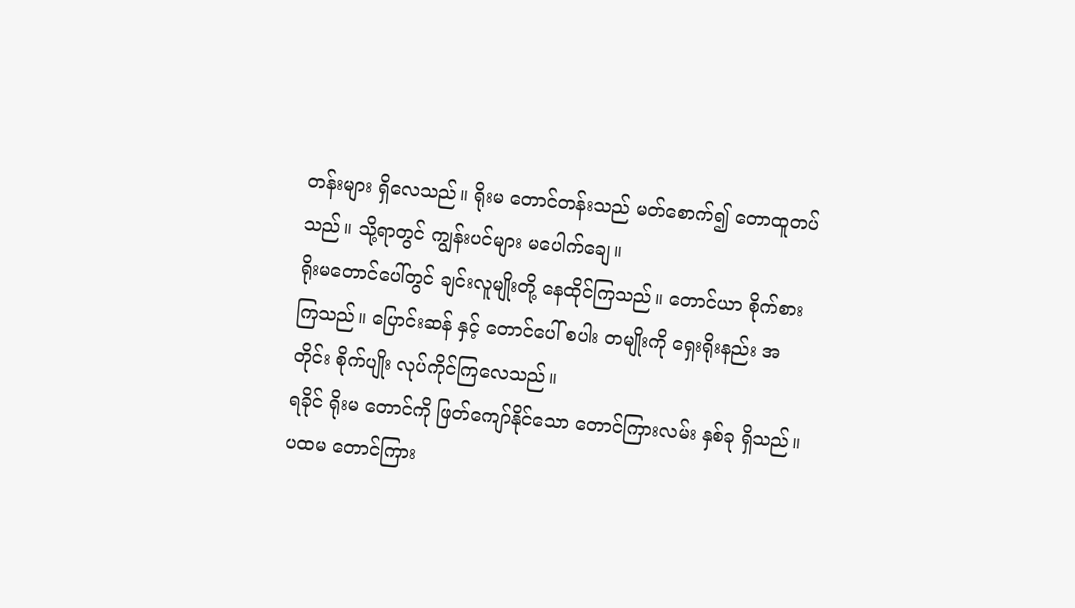တန်းများ ရှိလေသည်။ ရိုးမ တောင်တန်းသည် မတ်စောက်၍ တောထူတပ်သည်။ သို့ရာတွင် ကျွန်းပင်များ မပေါက်ချေ။
ရိုးမတောင်ပေါ်တွင် ချင်းလူမျိုးတို့ နေထိုင်ကြသည်။ တောင်ယာ စိုက်စားကြသည်။ ပြောင်းဆန် နှင့် တောင်ပေါ် စပါး တမျိုးကို ရှေးရိုးနည်း အတိုင်း စိုက်ပျိုး လုပ်ကိုင်ကြလေသည်။
ရခိုင် ရိုးမ တောင်ကို ဖြတ်ကျော်နိုင်သော တောင်ကြားလမ်း နှစ်ခု ရှိသည်။
ပထမ တောင်ကြား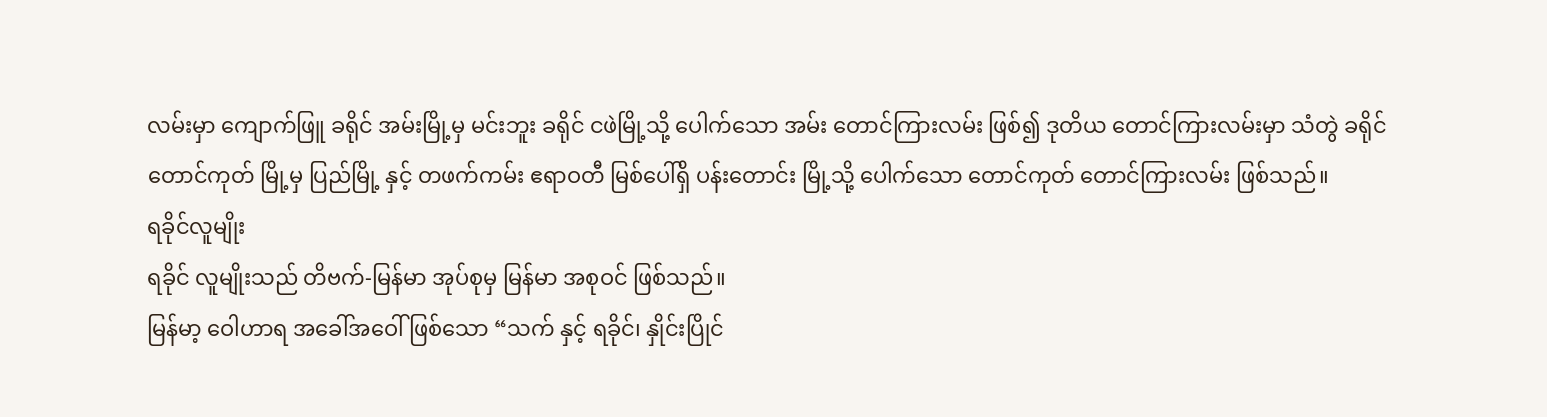လမ်းမှာ ကျောက်ဖြူ ခရိုင် အမ်းမြို့မှ မင်းဘူး ခရိုင် ငဖဲမြို့သို့ ပေါက်သော အမ်း တောင်ကြားလမ်း ဖြစ်၍ ဒုတိယ တောင်ကြားလမ်းမှာ သံတွဲ ခရိုင် တောင်ကုတ် မြို့မှ ပြည်မြို့ နှင့် တဖက်ကမ်း ဧရာဝတီ မြစ်ပေါ်ရှိ ပန်းတောင်း မြို့သို့ ပေါက်သော တောင်ကုတ် တောင်ကြားလမ်း ဖြစ်သည်။
ရခိုင်လူမျိုး
ရခိုင် လူမျိုးသည် တိဗက်-မြန်မာ အုပ်စုမှ မြန်မာ အစုဝင် ဖြစ်သည်။
မြန်မာ့ ဝေါဟာရ အခေါ်အဝေါ် ဖြစ်သော “သက် နှင့် ရခိုင်၊ နှိုင်းပြိုင်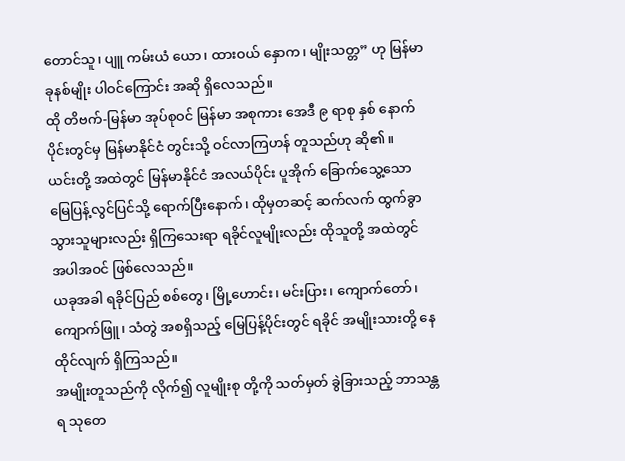တောင်သူ၊ ပျူ ကမ်းယံ ယော၊ ထားဝယ် နှောက၊ မျိုးသတ္တ” ဟု မြန်မာ ခုနစ်မျိုး ပါဝင်ကြောင်း အဆို ရှိလေသည်။
ထို တိဗက်-မြန်မာ အုပ်စုဝင် မြန်မာ အစုကား အေဒီ ၉ ရာစု နှစ် နောက်ပိုင်းတွင်မှ မြန်မာနိုင်ငံ တွင်းသို့ ဝင်လာကြဟန် တူသည်ဟု ဆို၏။
ယင်းတို့ အထဲတွင် မြန်မာနိုင်ငံ အလယ်ပိုင်း ပူအိုက် ခြောက်သွေ့သော မြေပြန့်လွင်ပြင်သို့ ရောက်ပြီးနောက်၊ ထိုမှတဆင့် ဆက်လက် ထွက်ခွာသွားသူများလည်း ရှိကြသေးရာ ရခိုင်လူမျိုးလည်း ထိုသူတို့ အထဲတွင် အပါအဝင် ဖြစ်လေသည်။
ယခုအခါ ရခိုင်ပြည် စစ်တွေ၊ မြို့ဟောင်း၊ မင်းပြား၊ ကျောက်တော်၊ ကျောက်ဖြူ၊ သံတွဲ အစရှိသည့် မြေပြန့်ပိုင်းတွင် ရခိုင် အမျိုးသားတို့ နေထိုင်လျက် ရှိကြသည်။
အမျိုးတူသည်ကို လိုက်၍ လူမျိုးစု တို့ကို သတ်မှတ် ခွဲခြားသည့် ဘာသန္တရ သုတေ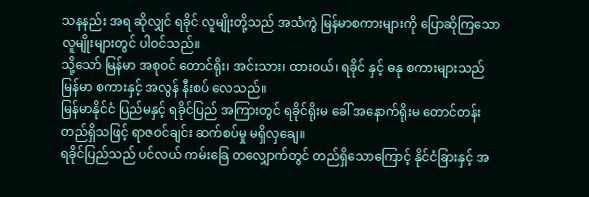သနနည်း အရ ဆိုလျှင် ရခိုင် လူမျိုးတို့သည် အသံကွဲ မြန်မာစကားများကို ပြောဆိုကြသော လူမျိုးများတွင် ပါဝင်သည်။
သို့သော် မြန်မာ အစုဝင် တောင်ရိုး၊ အင်းသား၊ ထားဝယ်၊ ရခိုင် နှင့် ဓနု စကားများသည် မြန်မာ စကားနှင့် အလွန် နီးစပ် လေသည်။
မြန်မာနိုင်ငံ ပြည်မနှင့် ရခိုင်ပြည် အကြားတွင် ရခိုင်ရိုးမ ခေါ် အနောက်ရိုးမ တောင်တန်း တည်ရှိသဖြင့် ရာဇဝင်ချင်း ဆက်စပ်မှု မရှိလှချေ။
ရခိုင်ပြည်သည် ပင်လယ် ကမ်းခြေ တလျှောက်တွင် တည်ရှိသောကြောင့် နိုင်ငံခြားနှင့် အ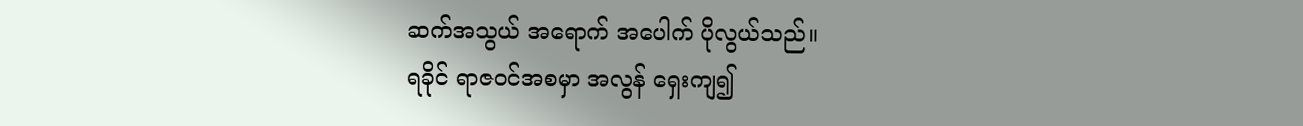ဆက်အသွယ် အရောက် အပေါက် ပိုလွယ်သည်။
ရခိုင် ရာဇဝင်အစမှာ အလွန် ရှေးကျ၍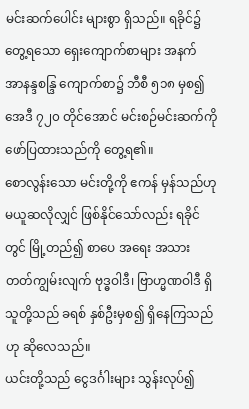မင်းဆက်ပေါင်း များစွာ ရှိသည်။ ရခိုင်၌ တွေ့ရသော ရှေးကျောက်စာများ အနက် အာနန္ဒစန္ဒြ ကျောက်စာ၌ ဘီစီ ၅၁၈ မှစ၍ အေဒီ ၇၂၀ တိုင်အောင် မင်းစဉ်မင်းဆက်ကို ဖော်ပြထားသည်ကို တွေ့ရ၏။
စောလွန်းသော မင်းတို့ကို ဧကန် မှန်သည်ဟု မယူဆလိုလျှင် ဖြစ်နိုင်သော်လည်း ရခိုင်တွင် မြို့တည်၍ စာပေ အရေး အသား တတ်ကျွမ်းလျက် ဗုဒ္ဓဝါဒီ၊ ဗြာဟ္မဏဝါဒီ ရှိသူတို့သည် ခရစ် နှစ်ဦးမှစ၍ ရှိနေကြသည်ဟု ဆိုလေသည်။
ယင်းတို့သည် ငွေဒင်္ဂါးများ သွန်းလုပ်၍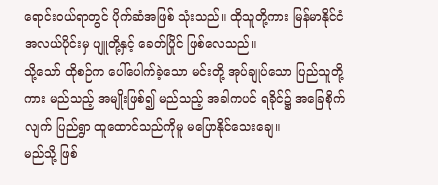ရောင်းဝယ်ရာတွင် ပိုက်ဆံအဖြစ် သုံးသည်။ ထိုသူတို့ကား မြန်မာနိုင်ငံ အလယ်ပိုင်းမှ ပျူတို့နှင့် ခေတ်ပြိုင် ဖြစ်လေသည်။
သို့သော် ထိုစဉ်က ပေါ်ပေါက်ခဲ့သော မင်းတို့ အုပ်ချုပ်သော ပြည်သူတို့ကား မည်သည့် အမျိုးဖြစ်၍ မည်သည့် အခါကပင် ရခိုင်၌ အခြေစိုက်လျက် ပြည်ရွာ ထူထောင်သည်ကိုမူ မပြောနိုင်သေးချေ။
မည်သို့ ဖြစ်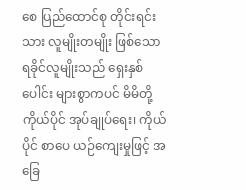စေ ပြည်ထောင်စု တိုင်းရင်းသား လူမျိုးတမျိုး ဖြစ်သော ရခိုင်လူမျိုးသည် ရှေးနှစ်ပေါင်း များစွာကပင် မိမိတို့ ကိုယ်ပိုင် အုပ်ချုပ်ရေး၊ ကိုယ်ပိုင် စာပေ ယဉ်ကျေးမှုဖြင့် အခြေ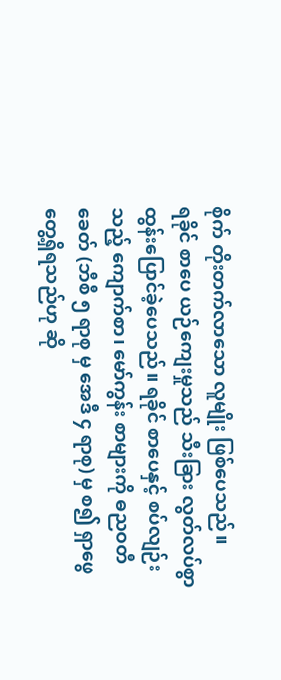စိုက် တိုးတက်လာသော လူမျိုး ဖြစ်ပေသည်။
ရခိုင် စာပေ ယဉ်ကျေးမှုသည် သီးခြား လွတ်လပ်စွာ ထွန်းပြောင်ခဲ့ပေသည်။ ရခိုင် စာပေနှင့် စပ်လျဉ်းသည့် ကျောက်စာ၊ မော်ကွန်း စာများကို ဓညဝတီခေတ် (ဘီစီ ၅ ရာစု မှ အေဒီ ၄ ရာစု) မှ စ၍ ရှာဖွေ တွေ့ရှိရသည်ဟု ဆို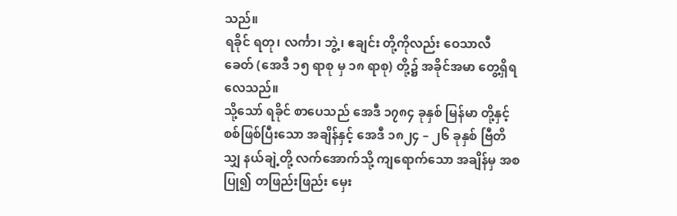သည်။
ရခိုင် ရတု၊ လင်္ကာ၊ ဘွဲ့၊ ဧချင်း တို့ကိုလည်း ဝေသာလီ ခေတ် (အေဒီ ၁၅ ရာစု မှ ၁၈ ရာစု) တို့၌ အခိုင်အမာ တွေ့ရှိရ လေသည်။
သို့သော် ရခိုင် စာပေသည် အေဒီ ၁၇၈၄ ခုနှစ် မြန်မာ တို့နှင့် စစ်ဖြစ်ပြီးသော အချိန်နှင့် အေဒီ ၁၈၂၄ – ၂၆ ခုနှစ် ဗြီတိသျှ နယ်ချဲ့တို့ လက်အောက်သို့ ကျရောက်သော အချိန်မှ အစပြု၍ တဖြည်းဖြည်း မှေး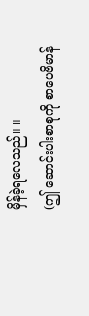မှိန်ခဲ့ရလေသည်။ ။
(ဤ ဆောင်းပါးစာစုကို စာပေဗိမာန်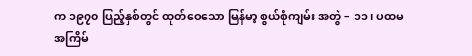က ၁၉၇၀ ပြည့်နှစ်တွင် ထုတ်ဝေသော မြန်မာ့ စွယ်စုံကျမ်း အတွဲ – ၁၁၊ ပထမ အကြိမ်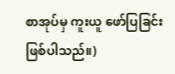စာအုပ်မှ ကူးယူ ဖော်ပြခြင်း ဖြစ်ပါသည်။)